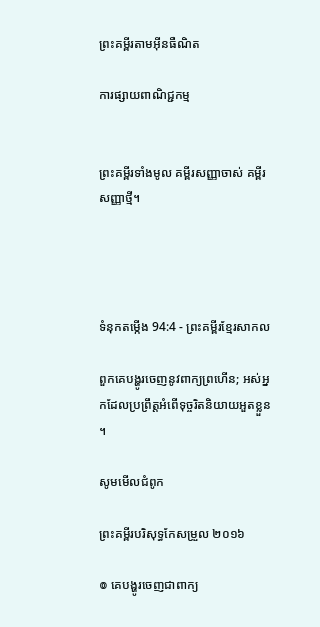ព្រះគម្ពីរតាមអ៊ីនធឺណិត

ការផ្សាយពាណិជ្ជកម្ម


ព្រះគម្ពីរទាំងមូល គម្ពីរសញ្ញាចាស់ គម្ពីរសញ្ញាថ្មី។




ទំនុកតម្កើង 94:4 - ព្រះគម្ពីរខ្មែរសាកល

ពួកគេបង្ហូរចេញនូវពាក្យព្រហើន; អស់អ្នកដែលប្រព្រឹត្តអំពើទុច្ចរិតនិយាយអួតខ្លួន។

សូមមើលជំពូក

ព្រះគម្ពីរបរិសុទ្ធកែសម្រួល ២០១៦

៙ គេបង្ហូរចេញជាពាក្យ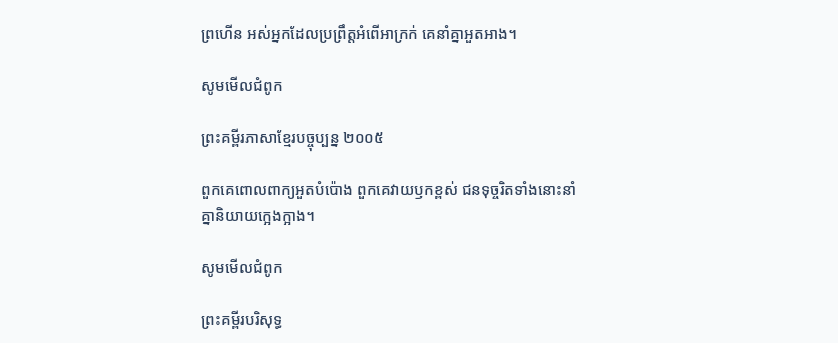ព្រហើន អស់អ្នកដែលប្រព្រឹត្តអំពើអាក្រក់ គេនាំគ្នាអួតអាង។

សូមមើលជំពូក

ព្រះគម្ពីរភាសាខ្មែរបច្ចុប្បន្ន ២០០៥

ពួកគេពោលពាក្យអួតបំប៉ោង ពួកគេវាយ‌ឫកខ្ពស់ ជនទុច្ចរិតទាំងនោះនាំគ្នានិយាយក្អេង‌ក្អាង។

សូមមើលជំពូក

ព្រះគម្ពីរបរិសុទ្ធ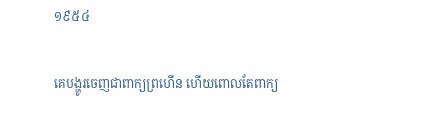១៩៥៤

គេបង្ហូរចេញជាពាក្យព្រហើន ហើយពោលតែពាក្យ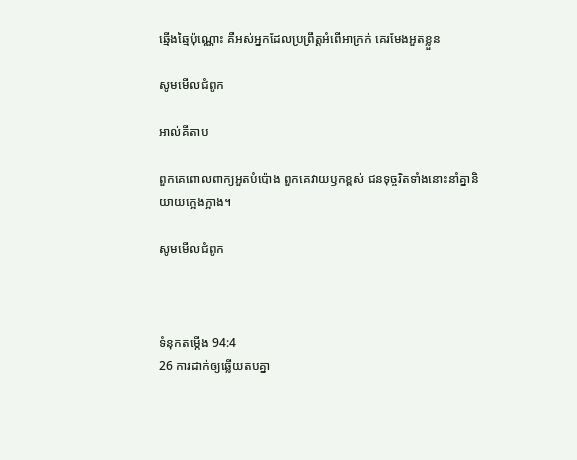ឆ្មើង‌ឆ្មៃប៉ុណ្ណោះ គឺអស់អ្នកដែលប្រព្រឹត្តអំពើអាក្រក់ គេរមែងអួតខ្លួន

សូមមើលជំពូក

អាល់គីតាប

ពួកគេពោលពាក្យអួតបំប៉ោង ពួកគេវាយ‌ឫកខ្ពស់ ជនទុច្ចរិតទាំងនោះនាំគ្នានិយាយក្អេង‌ក្អាង។

សូមមើលជំពូក



ទំនុកតម្កើង 94:4
26 ការដាក់ឲ្យឆ្លើយតបគ្នា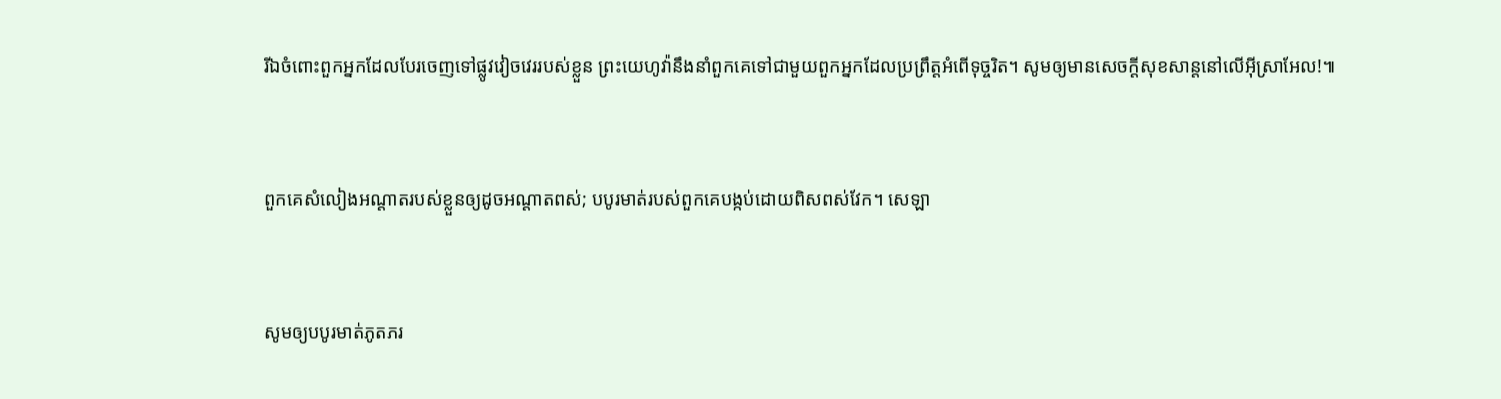រីឯចំពោះពួកអ្នកដែលបែរចេញទៅផ្លូវវៀចវេររបស់ខ្លួន ព្រះយេហូវ៉ានឹងនាំពួកគេទៅជាមួយពួកអ្នកដែលប្រព្រឹត្តអំពើទុច្ចរិត។ សូមឲ្យមានសេចក្ដីសុខសាន្តនៅលើអ៊ីស្រាអែល!៕


ពួកគេសំលៀងអណ្ដាតរបស់ខ្លួនឲ្យដូចអណ្ដាតពស់; បបូរមាត់របស់ពួកគេបង្កប់ដោយពិសពស់វែក។ សេឡា


សូមឲ្យបបូរមាត់ភូតភរ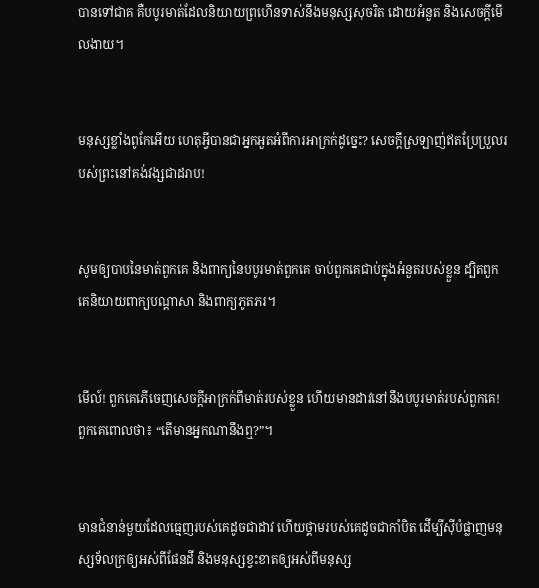បានទៅជាគ គឺបបូរមាត់ដែលនិយាយព្រហើនទាស់នឹងមនុស្សសុចរិត ដោយអំនួត និងសេចក្ដីមើលងាយ។


មនុស្សខ្លាំងពូកែអើយ ហេតុអ្វីបានជាអ្នកអួតអំពីការអាក្រក់ដូច្នេះ? សេចក្ដីស្រឡាញ់ឥតប្រែប្រួលរបស់ព្រះនៅគង់វង្សជាដរាប!


សូមឲ្យបាបនៃមាត់ពួកគេ និងពាក្យនៃបបូរមាត់ពួកគេ ចាប់ពួកគេជាប់ក្នុងអំនួតរបស់ខ្លួន ដ្បិតពួកគេនិយាយពាក្យបណ្ដាសា និងពាក្យភូតភរ។


មើល៍! ពួកគេភើចេញសេចក្ដីអាក្រក់ពីមាត់របស់ខ្លួន ហើយមានដាវនៅនឹងបបូរមាត់របស់ពួកគេ! ពួកគេពោលថា៖ “តើមានអ្នកណានឹងឮ?”។


មានជំនាន់មួយដែលធ្មេញរបស់គេដូចជាដាវ ហើយថ្គាមរបស់គេដូចជាកាំបិត ដើម្បីស៊ីបំផ្លាញមនុស្សទ័លក្រឲ្យអស់ពីផែនដី និងមនុស្សខ្វះខាតឲ្យអស់ពីមនុស្ស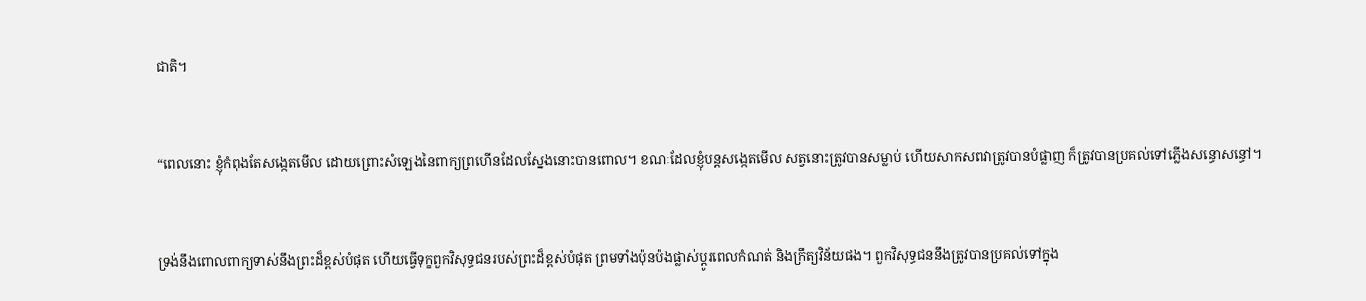ជាតិ។


“ពេលនោះ ខ្ញុំកំពុងតែសង្កេតមើល ដោយព្រោះសំឡេងនៃពាក្យព្រហើនដែលស្នែងនោះបានពោល។ ខណៈដែលខ្ញុំបន្តសង្កេតមើល សត្វនោះត្រូវបានសម្លាប់ ហើយសាកសពវាត្រូវបានបំផ្លាញ ក៏ត្រូវបានប្រគល់ទៅភ្លើងសន្ធោសន្ធៅ។


ទ្រង់នឹងពោលពាក្យទាស់នឹងព្រះដ៏ខ្ពស់បំផុត ហើយធ្វើទុក្ខពួកវិសុទ្ធជនរបស់ព្រះដ៏ខ្ពស់បំផុត ព្រមទាំងប៉ុនប៉ងផ្លាស់ប្ដូរពេលកំណត់ និងក្រឹត្យវិន័យផង។ ពួកវិសុទ្ធជននឹងត្រូវបានប្រគល់ទៅក្នុង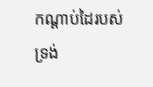កណ្ដាប់ដៃរបស់ទ្រង់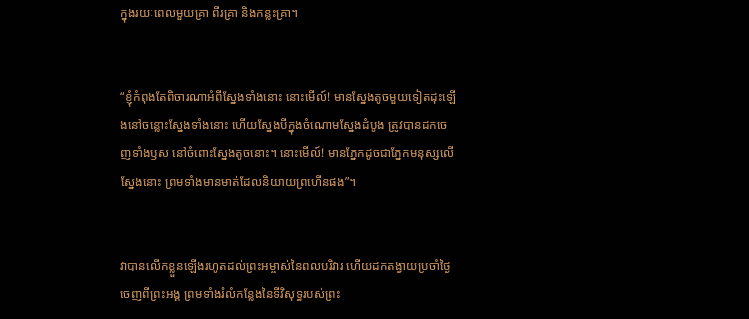ក្នុងរយៈពេលមួយគ្រា ពីរគ្រា និងកន្លះគ្រា។


“ខ្ញុំកំពុងតែពិចារណាអំពីស្នែងទាំងនោះ នោះមើល៍! មានស្នែងតូចមួយទៀតដុះឡើងនៅចន្លោះស្នែងទាំងនោះ ហើយស្នែងបីក្នុងចំណោមស្នែងដំបូង ត្រូវបានដកចេញទាំងឫស នៅចំពោះស្នែងតូចនោះ។ នោះមើល៍! មានភ្នែកដូចជាភ្នែកមនុស្សលើស្នែងនោះ ព្រមទាំងមានមាត់ដែលនិយាយព្រហើនផង”។


វាបានលើកខ្លួនឡើងរហូតដល់ព្រះអម្ចាស់នៃពលបរិវារ ហើយដកតង្វាយប្រចាំថ្ងៃចេញពីព្រះអង្គ ព្រមទាំងរំលំកន្លែងនៃទីវិសុទ្ធរបស់ព្រះ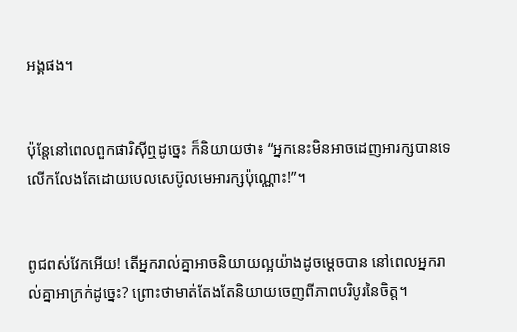អង្គផង។


ប៉ុន្តែនៅពេលពួកផារិស៊ីឮដូច្នេះ ក៏និយាយថា៖ “អ្នកនេះមិនអាចដេញអារក្សបានទេ លើកលែងតែដោយបេលសេប៊ូលមេអារក្សប៉ុណ្ណោះ!”។


ពូជពស់វែកអើយ! តើអ្នករាល់គ្នាអាចនិយាយល្អយ៉ាងដូចម្ដេចបាន នៅពេលអ្នករាល់គ្នាអាក្រក់ដូច្នេះ? ព្រោះថាមាត់តែងតែនិយាយចេញពីភាពបរិបូរនៃចិត្ត។